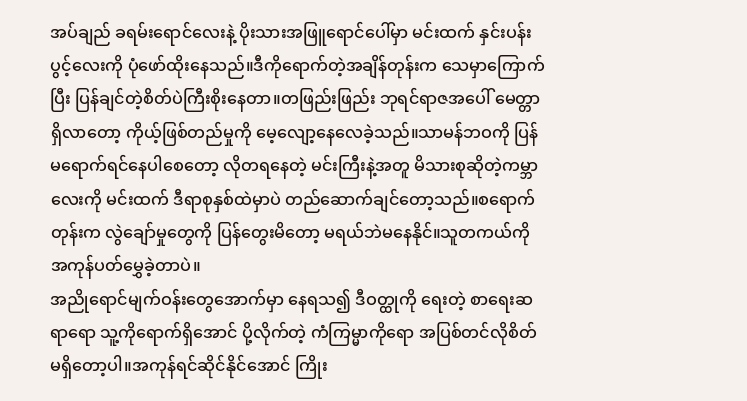အပ်ချည် ခရမ်းရောင်လေးနဲ့ ပိုးသားအဖြူရောင်ပေါ်မှာ မင်းထက် နှင်းပန်းပွင့်လေးကို ပုံဖော်ထိုးနေသည်။ဒီကိုရောက်တဲ့အချိန်တုန်းက သေမှာကြောက်ပြီး ပြန်ချင်တဲ့စိတ်ပဲကြီးစိုးနေတာ။တဖြည်းဖြည်း ဘုရင်ရာဇအပေါ် မေတ္တာရှိလာတော့ ကိုယ့်ဖြစ်တည်မှုကို မေ့လျော့နေလေခဲ့သည်။သာမန်ဘဝကို ပြန်မရောက်ရင်နေပါစေတော့ လိုတရနေတဲ့ မင်းကြီးနဲ့အတူ မိသားစုဆိုတဲ့ကမ္ဘာလေးကို မင်းထက် ဒီရာစုနှစ်ထဲမှာပဲ တည်ဆောက်ချင်တော့သည်။စရောက်တုန်းက လွဲချော်မှုတွေကို ပြန်တွေးမိတော့ မရယ်ဘဲမနေနိုင်။သူတကယ်ကို အကုန်ပတ်မွှေခဲ့တာပဲ။
အညိုရောင်မျက်ဝန်းတွေအောက်မှာ နေရသ၍ ဒီဝတ္ထုကို ရေးတဲ့ စာရေးဆရာရော သူ့ကိုရောက်ရှိအောင် ပို့လိုက်တဲ့ ကံကြမ္မာကိုရော အပြစ်တင်လိုစိတ်မရှိတော့ပါ။အကုန်ရင်ဆိုင်နိုင်အောင် ကြိုး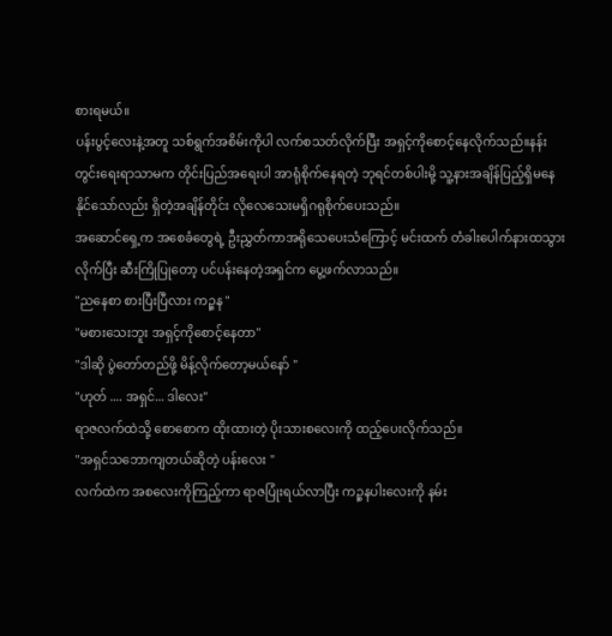စားရမယ်။
ပန်းပွင့်လေးနဲ့အတူ သစ်ရွက်အစိမ်းကိုပါ လက်စသတ်လိုက်ပြီး အရှင့်ကိုစောင့်နေလိုက်သည်။နန်းတွင်းရေးရာသာမက တိုင်းပြည်အရေးပါ အာရုံစိုက်နေရတဲ့ ဘုရင်တစ်ပါးမို့ သူ့နားအချိန်ပြည့်ရှိမနေနိုင်သော်လည်း ရှိတဲ့အချိန်တိုင်း လိုလေသေးမရှိဂရုစိုက်ပေးသည်။
အဆောင်ရှေ့က အစေခံတွေရဲ့ ဦးညွှတ်ကာအရိုသေပေးသံကြောင့် မင်းထက် တံခါးပေါက်နားထသွားလိုက်ပြီး ဆီးကြိုပြုတော့ ပင်ပန်းနေတဲ့အရှင်က ပွေ့ဖက်လာသည်။
"ညနေစာ စားပြီးပြီလား ကဉ္စန "
"မစားသေးဘူး အရှင့်ကိုစောင့်နေတာ"
"ဒါဆို ပွဲတော်တည်ဖို့ မိန့်လိုက်တော့မယ်နော် "
"ဟုတ် .... အရှင်... ဒါလေး"
ရာဇလက်ထဲသို့ စောစောက ထိုးထားတဲ့ ပိုးသားစလေးကို ထည့်ပေးလိုက်သည်။
"အရှင်သဘောကျတယ်ဆိုတဲ့ ပန်းလေး "
လက်ထဲက အစလေးကိုကြည့်ကာ ရာဇပြုံးရယ်လာပြီး ကဉ္စနပါးလေးကို နမ်း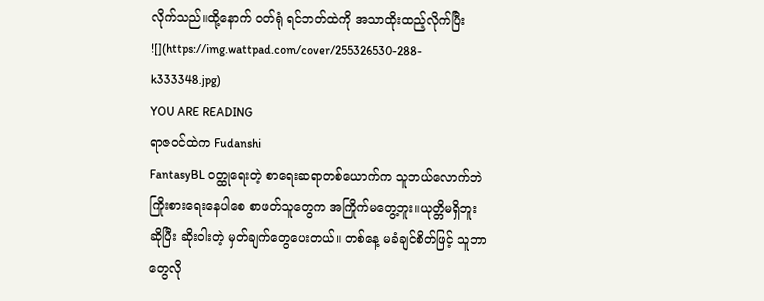လိုက်သည်။ထို့နောက် ဝတ်ရုံ ရင်ဘတ်ထဲကို အသာထိုးထည့်လိုက်ပြီး
![](https://img.wattpad.com/cover/255326530-288-k333348.jpg)
YOU ARE READING
ရာဇဝင်ထဲက Fudanshi
FantasyBL ဝတ္ထုရေးတဲ့ စာရေးဆရာတစ်ယောက်က သူဘယ်လောက်ဘဲ ကြိုးစားရေးနေပါစေ စာဖတ်သူတွေက အကြိုက်မတွေ့ဘူး။ယုတ္တိမရှိဘူးဆိုပြီး ဆိုးဝါးတဲ့ မှတ်ချက်တွေပေးတယ်။ တစ်နေ့ မခံချင်စိတ်ဖြင့် သူဘာတွေလို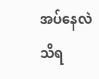အပ်နေလဲ သိရ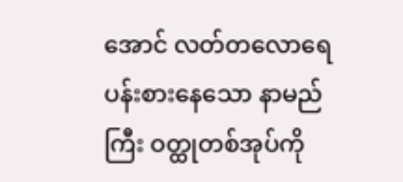အောင် လတ်တလောရေပန်းစားနေသော နာမည်ကြီး ဝတ္ထုတစ်အုပ်ကို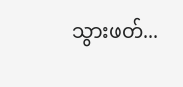သွားဖတ်...